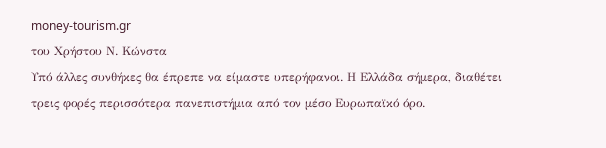money-tourism.gr
του Χρήστου Ν. Κώνστα
Υπό άλλες συνθήκες θα έπρεπε να είμαστε υπερήφανοι. Η Ελλάδα σήμερα, διαθέτει τρεις φορές περισσότερα πανεπιστήμια από τον μέσο Ευρωπαϊκό όρο.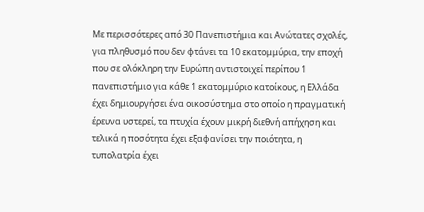Με περισσότερες από 30 Πανεπιστήμια και Ανώτατες σχολές, για πληθυσμό που δεν φτάνει τα 10 εκατομμύρια, την εποχή που σε ολόκληρη την Ευρώπη αντιστοιχεί περίπου 1 πανεπιστήμιο για κάθε 1 εκατομμύριο κατοίκους, η Ελλάδα έχει δημιουργήσει ένα οικοσύστημα στο οποίο η πραγματική έρευνα υστερεί, τα πτυχία έχουν μικρή διεθνή απήχηση και τελικά η ποσότητα έχει εξαφανίσει την ποιότητα, η τυπολατρία έχει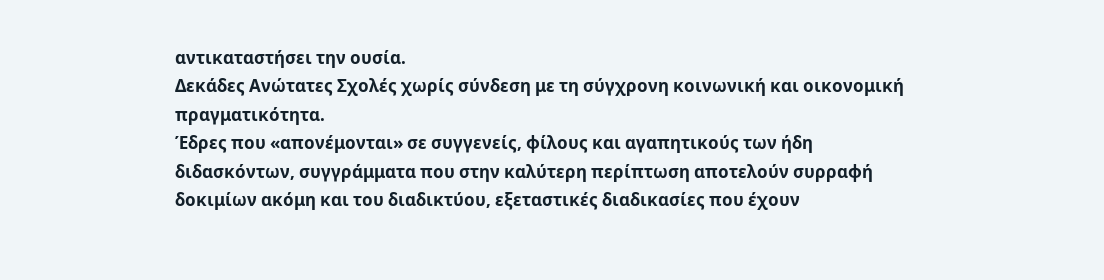αντικαταστήσει την ουσία.
Δεκάδες Ανώτατες Σχολές χωρίς σύνδεση με τη σύγχρονη κοινωνική και οικονομική πραγματικότητα.
Έδρες που «απονέμονται» σε συγγενείς, φίλους και αγαπητικούς των ήδη διδασκόντων, συγγράμματα που στην καλύτερη περίπτωση αποτελούν συρραφή δοκιμίων ακόμη και του διαδικτύου, εξεταστικές διαδικασίες που έχουν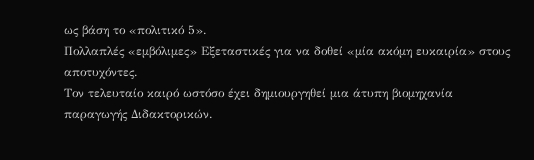ως βάση το «πολιτικό 5».
Πολλαπλές «εμβόλιμες» Εξεταστικές για να δοθεί «μία ακόμη ευκαιρία» στους αποτυχόντες.
Τον τελευταίο καιρό ωστόσο έχει δημιουργηθεί μια άτυπη βιομηχανία παραγωγής Διδακτορικών.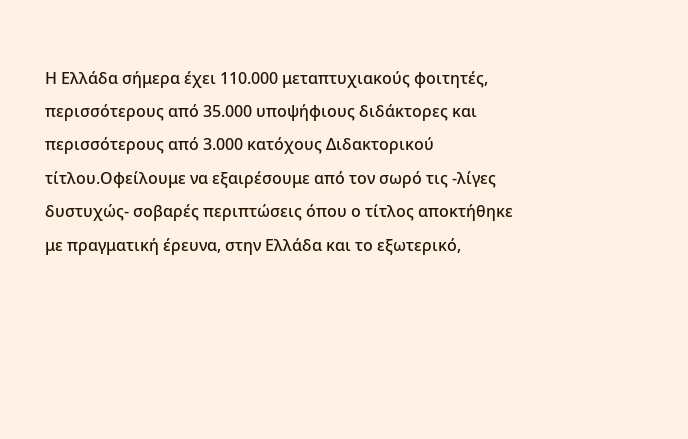Η Ελλάδα σήμερα έχει 110.000 μεταπτυχιακούς φοιτητές, περισσότερους από 35.000 υποψήφιους διδάκτορες και περισσότερους από 3.000 κατόχους Διδακτορικού τίτλου.Οφείλουμε να εξαιρέσουμε από τον σωρό τις -λίγες δυστυχώς- σοβαρές περιπτώσεις όπου ο τίτλος αποκτήθηκε με πραγματική έρευνα, στην Ελλάδα και το εξωτερικό,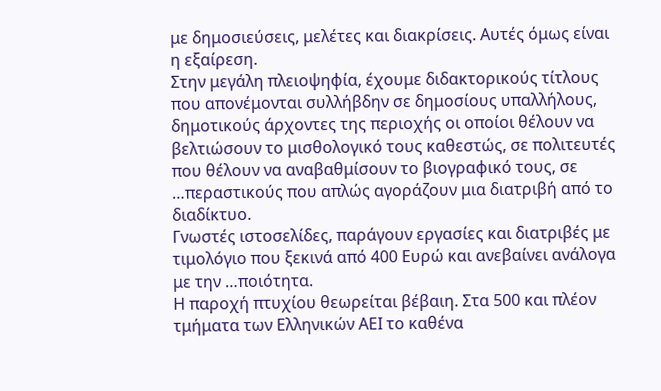με δημοσιεύσεις, μελέτες και διακρίσεις. Αυτές όμως είναι η εξαίρεση.
Στην μεγάλη πλειοψηφία, έχουμε διδακτορικούς τίτλους που απονέμονται συλλήβδην σε δημοσίους υπαλλήλους, δημοτικούς άρχοντες της περιοχής οι οποίοι θέλουν να βελτιώσουν το μισθολογικό τους καθεστώς, σε πολιτευτές που θέλουν να αναβαθμίσουν το βιογραφικό τους, σε …περαστικούς που απλώς αγοράζουν μια διατριβή από το διαδίκτυο.
Γνωστές ιστοσελίδες, παράγουν εργασίες και διατριβές με τιμολόγιο που ξεκινά από 400 Ευρώ και ανεβαίνει ανάλογα με την …ποιότητα.
Η παροχή πτυχίου θεωρείται βέβαιη. Στα 500 και πλέον τμήματα των Ελληνικών ΑΕΙ το καθένα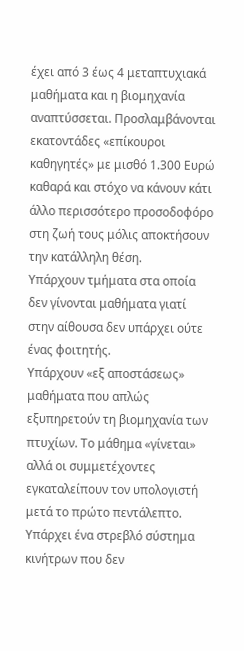έχει από 3 έως 4 μεταπτυχιακά μαθήματα και η βιομηχανία αναπτύσσεται. Προσλαμβάνονται εκατοντάδες «επίκουροι καθηγητές» με μισθό 1.300 Ευρώ καθαρά και στόχο να κάνουν κάτι άλλο περισσότερο προσοδοφόρο στη ζωή τους μόλις αποκτήσουν την κατάλληλη θέση.
Υπάρχουν τμήματα στα οποία δεν γίνονται μαθήματα γιατί στην αίθουσα δεν υπάρχει ούτε ένας φοιτητής.
Υπάρχουν «εξ αποστάσεως» μαθήματα που απλώς εξυπηρετούν τη βιομηχανία των πτυχίων. Το μάθημα «γίνεται» αλλά οι συμμετέχοντες εγκαταλείπουν τον υπολογιστή μετά το πρώτο πεντάλεπτο.
Υπάρχει ένα στρεβλό σύστημα κινήτρων που δεν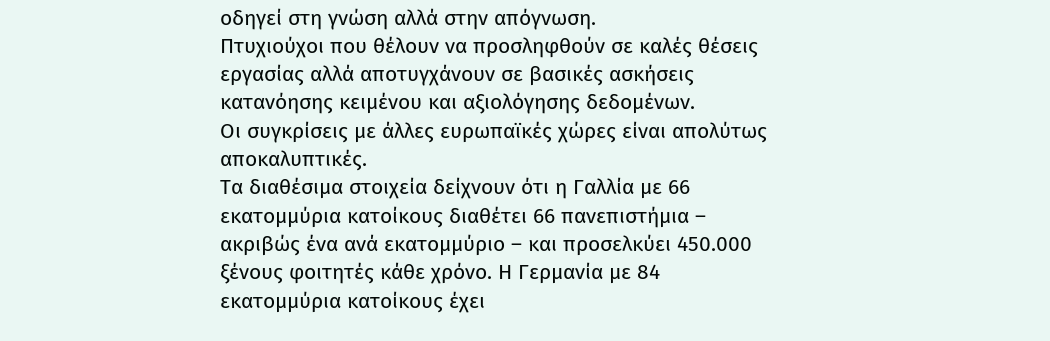οδηγεί στη γνώση αλλά στην απόγνωση.
Πτυχιούχοι που θέλουν να προσληφθούν σε καλές θέσεις εργασίας αλλά αποτυγχάνουν σε βασικές ασκήσεις κατανόησης κειμένου και αξιολόγησης δεδομένων.
Οι συγκρίσεις με άλλες ευρωπαϊκές χώρες είναι απολύτως αποκαλυπτικές.
Τα διαθέσιμα στοιχεία δείχνουν ότι η Γαλλία με 66 εκατομμύρια κατοίκους διαθέτει 66 πανεπιστήμια – ακριβώς ένα ανά εκατομμύριο – και προσελκύει 450.000 ξένους φοιτητές κάθε χρόνο. Η Γερμανία με 84 εκατομμύρια κατοίκους έχει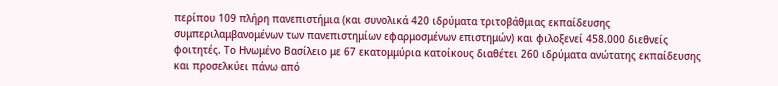περίπου 109 πλήρη πανεπιστήμια (και συνολικά 420 ιδρύματα τριτοβάθμιας εκπαίδευσης συμπεριλαμβανομένων των πανεπιστημίων εφαρμοσμένων επιστημών) και φιλοξενεί 458.000 διεθνείς φοιτητές. Το Ηνωμένο Βασίλειο με 67 εκατομμύρια κατοίκους διαθέτει 260 ιδρύματα ανώτατης εκπαίδευσης και προσελκύει πάνω από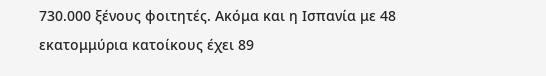730.000 ξένους φοιτητές. Ακόμα και η Ισπανία με 48 εκατομμύρια κατοίκους έχει 89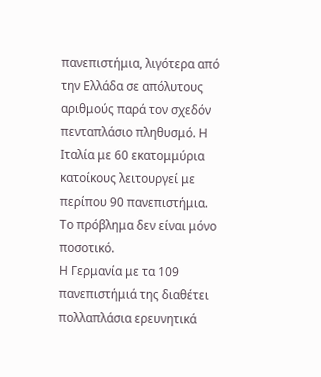πανεπιστήμια, λιγότερα από την Ελλάδα σε απόλυτους αριθμούς παρά τον σχεδόν πενταπλάσιο πληθυσμό. Η Ιταλία με 60 εκατομμύρια κατοίκους λειτουργεί με περίπου 90 πανεπιστήμια.
Το πρόβλημα δεν είναι μόνο ποσοτικό.
Η Γερμανία με τα 109 πανεπιστήμιά της διαθέτει πολλαπλάσια ερευνητικά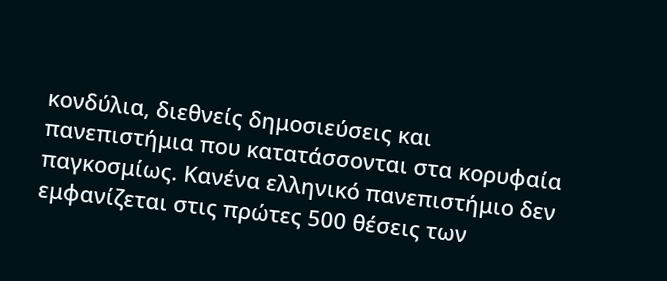κονδύλια, διεθνείς δημοσιεύσεις και πανεπιστήμια που κατατάσσονται στα κορυφαία παγκοσμίως. Κανένα ελληνικό πανεπιστήμιο δεν εμφανίζεται στις πρώτες 500 θέσεις των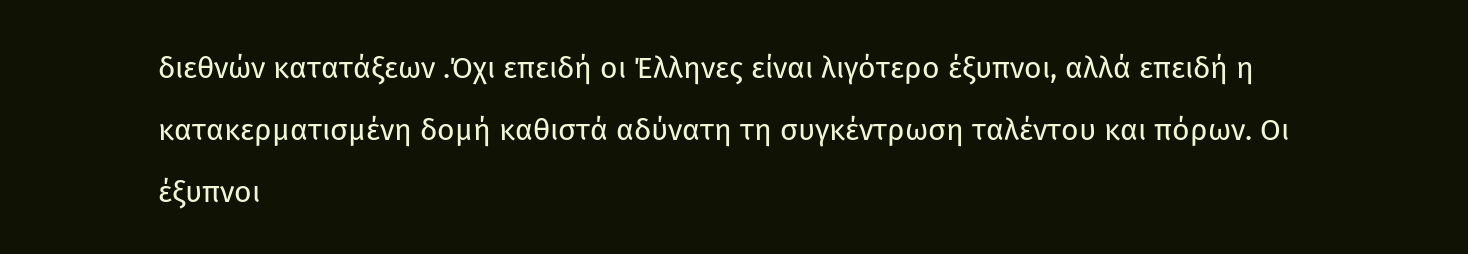διεθνών κατατάξεων .Όχι επειδή οι Έλληνες είναι λιγότερο έξυπνοι, αλλά επειδή η κατακερματισμένη δομή καθιστά αδύνατη τη συγκέντρωση ταλέντου και πόρων. Οι έξυπνοι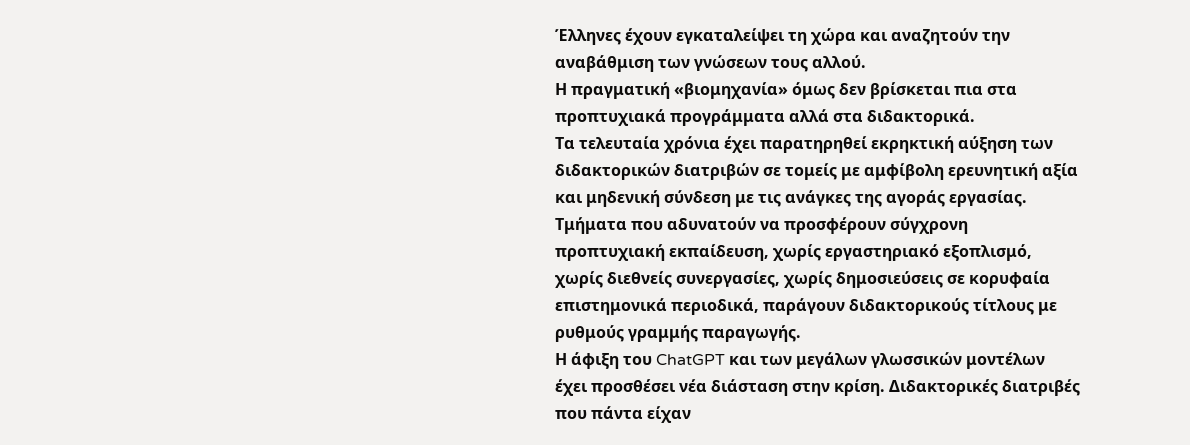Έλληνες έχουν εγκαταλείψει τη χώρα και αναζητούν την αναβάθμιση των γνώσεων τους αλλού.
Η πραγματική «βιομηχανία» όμως δεν βρίσκεται πια στα προπτυχιακά προγράμματα αλλά στα διδακτορικά.
Τα τελευταία χρόνια έχει παρατηρηθεί εκρηκτική αύξηση των διδακτορικών διατριβών σε τομείς με αμφίβολη ερευνητική αξία και μηδενική σύνδεση με τις ανάγκες της αγοράς εργασίας.
Τμήματα που αδυνατούν να προσφέρουν σύγχρονη προπτυχιακή εκπαίδευση, χωρίς εργαστηριακό εξοπλισμό, χωρίς διεθνείς συνεργασίες, χωρίς δημοσιεύσεις σε κορυφαία επιστημονικά περιοδικά, παράγουν διδακτορικούς τίτλους με ρυθμούς γραμμής παραγωγής.
Η άφιξη του ChatGPT και των μεγάλων γλωσσικών μοντέλων έχει προσθέσει νέα διάσταση στην κρίση. Διδακτορικές διατριβές που πάντα είχαν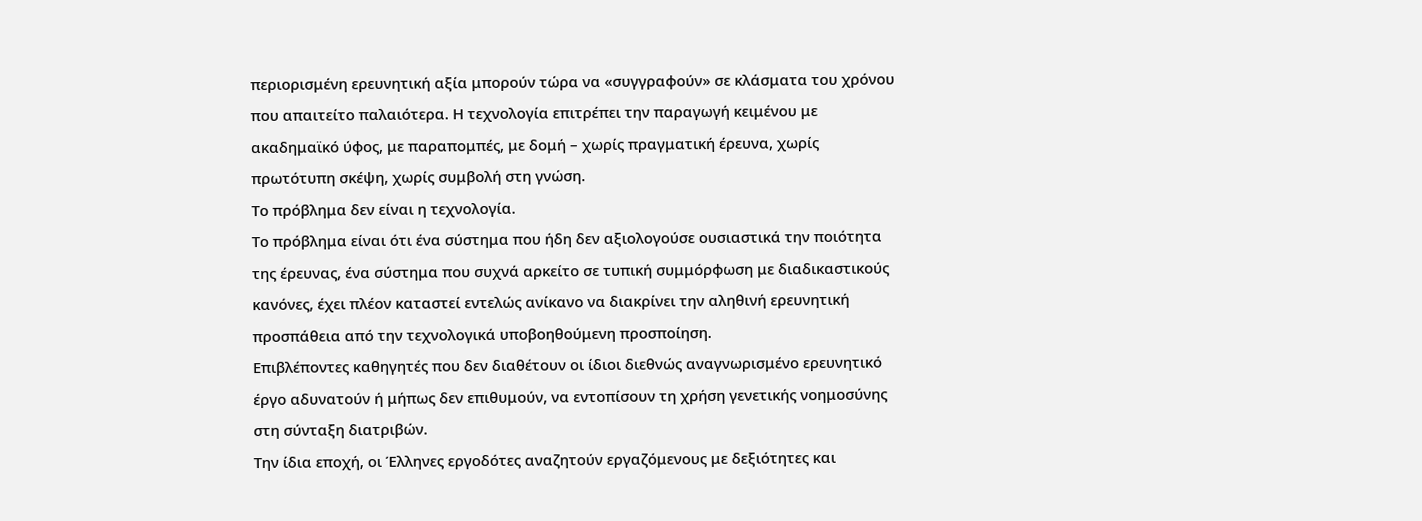περιορισμένη ερευνητική αξία μπορούν τώρα να «συγγραφούν» σε κλάσματα του χρόνου που απαιτείτο παλαιότερα. Η τεχνολογία επιτρέπει την παραγωγή κειμένου με ακαδημαϊκό ύφος, με παραπομπές, με δομή – χωρίς πραγματική έρευνα, χωρίς πρωτότυπη σκέψη, χωρίς συμβολή στη γνώση.
Το πρόβλημα δεν είναι η τεχνολογία.
Το πρόβλημα είναι ότι ένα σύστημα που ήδη δεν αξιολογούσε ουσιαστικά την ποιότητα της έρευνας, ένα σύστημα που συχνά αρκείτο σε τυπική συμμόρφωση με διαδικαστικούς κανόνες, έχει πλέον καταστεί εντελώς ανίκανο να διακρίνει την αληθινή ερευνητική προσπάθεια από την τεχνολογικά υποβοηθούμενη προσποίηση.
Επιβλέποντες καθηγητές που δεν διαθέτουν οι ίδιοι διεθνώς αναγνωρισμένο ερευνητικό έργο αδυνατούν ή μήπως δεν επιθυμούν, να εντοπίσουν τη χρήση γενετικής νοημοσύνης στη σύνταξη διατριβών.
Την ίδια εποχή, οι Έλληνες εργοδότες αναζητούν εργαζόμενους με δεξιότητες και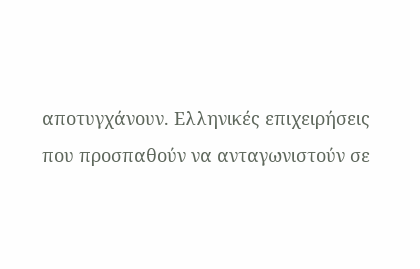αποτυγχάνουν. Ελληνικές επιχειρήσεις που προσπαθούν να ανταγωνιστούν σε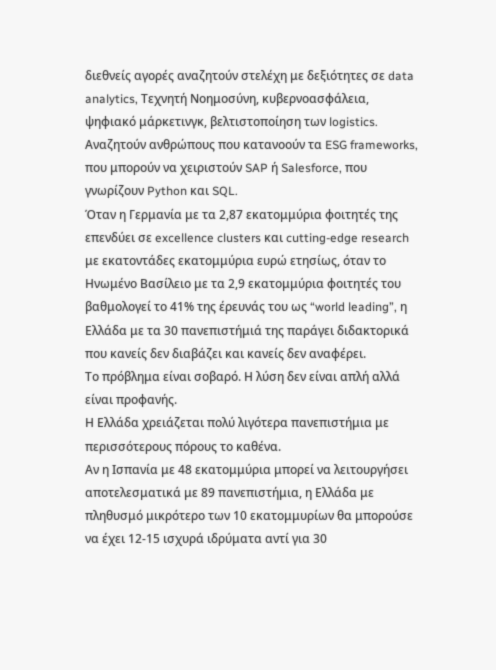διεθνείς αγορές αναζητούν στελέχη με δεξιότητες σε data analytics, Τεχνητή Νοημοσύνη, κυβερνοασφάλεια, ψηφιακό μάρκετινγκ, βελτιστοποίηση των logistics.
Αναζητούν ανθρώπους που κατανοούν τα ESG frameworks, που μπορούν να χειριστούν SAP ή Salesforce, που γνωρίζουν Python και SQL.
Όταν η Γερμανία με τα 2,87 εκατομμύρια φοιτητές της επενδύει σε excellence clusters και cutting-edge research με εκατοντάδες εκατομμύρια ευρώ ετησίως, όταν το Ηνωμένο Βασίλειο με τα 2,9 εκατομμύρια φοιτητές του βαθμολογεί το 41% της έρευνάς του ως “world leading”, η Ελλάδα με τα 30 πανεπιστήμιά της παράγει διδακτορικά που κανείς δεν διαβάζει και κανείς δεν αναφέρει.
Το πρόβλημα είναι σοβαρό. Η λύση δεν είναι απλή αλλά είναι προφανής.
Η Ελλάδα χρειάζεται πολύ λιγότερα πανεπιστήμια με περισσότερους πόρους το καθένα.
Αν η Ισπανία με 48 εκατομμύρια μπορεί να λειτουργήσει αποτελεσματικά με 89 πανεπιστήμια, η Ελλάδα με πληθυσμό μικρότερο των 10 εκατομμυρίων θα μπορούσε να έχει 12-15 ισχυρά ιδρύματα αντί για 30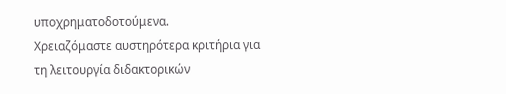υποχρηματοδοτούμενα.
Χρειαζόμαστε αυστηρότερα κριτήρια για τη λειτουργία διδακτορικών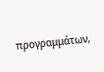προγραμμάτων,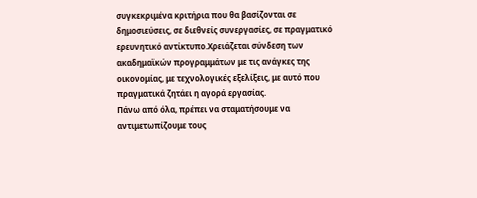συγκεκριμένα κριτήρια που θα βασίζονται σε δημοσιεύσεις, σε διεθνείς συνεργασίες, σε πραγματικό ερευνητικό αντίκτυπο.Χρειάζεται σύνδεση των ακαδημαϊκών προγραμμάτων με τις ανάγκες της οικονομίας, με τεχνολογικές εξελίξεις, με αυτό που πραγματικά ζητάει η αγορά εργασίας.
Πάνω από όλα, πρέπει να σταματήσουμε να αντιμετωπίζουμε τους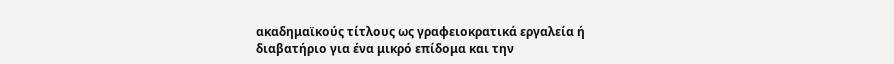ακαδημαϊκούς τίτλους ως γραφειοκρατικά εργαλεία ή διαβατήριο για ένα μικρό επίδομα και την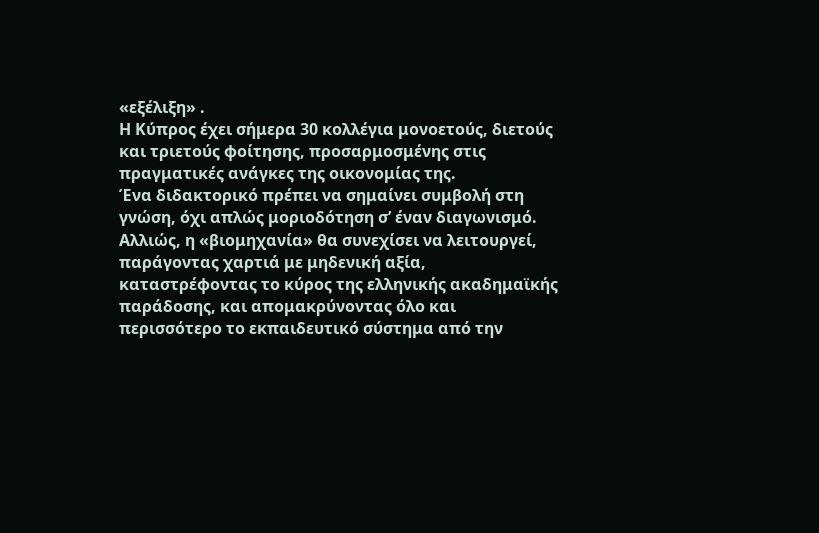«εξέλιξη» .
Η Κύπρος έχει σήμερα 30 κολλέγια μονοετούς, διετούς και τριετούς φοίτησης, προσαρμοσμένης στις πραγματικές ανάγκες της οικονομίας της.
Ένα διδακτορικό πρέπει να σημαίνει συμβολή στη γνώση, όχι απλώς μοριοδότηση σ’ έναν διαγωνισμό.
Αλλιώς, η «βιομηχανία» θα συνεχίσει να λειτουργεί, παράγοντας χαρτιά με μηδενική αξία, καταστρέφοντας το κύρος της ελληνικής ακαδημαϊκής παράδοσης, και απομακρύνοντας όλο και περισσότερο το εκπαιδευτικό σύστημα από την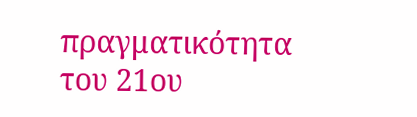πραγματικότητα του 21ου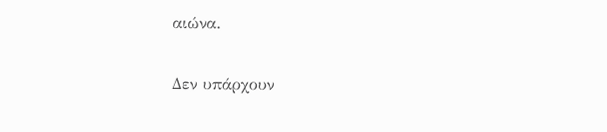αιώνα.

Δεν υπάρχουν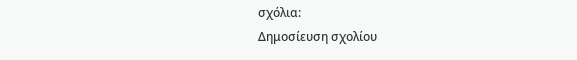σχόλια:
Δημοσίευση σχολίου